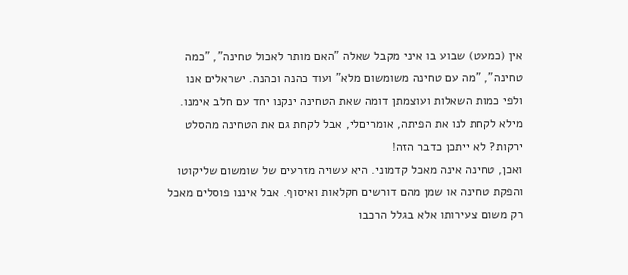אין (כמעט) שבוע בו איני מקבל שאלה "האם מותר לאכול טחינה", "כמה טחינה", "מה עם טחינה משומשום מלא" ועוד כהנה וכהנה. ישראלים אנו ולפי כמות השאלות ועוצמתן דומה שאת הטחינה ינקנו יחד עם חלב אימנו. מילא לקחת לנו את הפיתה, אומריםלי, אבל לקחת גם את הטחינה מהסלט ירקות? לא ייתכן כדבר הזה!
ואכן, טחינה אינה מאכל קדמוני. היא עשויה מזרעים של שומשום שליקוטו והפקת טחינה או שמן מהם דורשים חקלאות ואיסוף. אבל איננו פוסלים מאכל רק משום צעירותו אלא בגלל הרכבו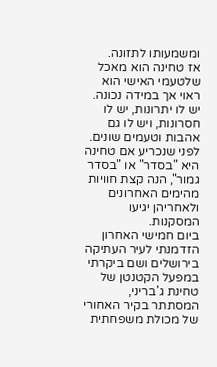ומשמעותו לתזונה.
אז טחינה הוא מאכל שלטעמי האישי הוא ראוי אך במידה נכונה. יש לו יתרונות, יש לו חסרונות, ויש לו גם אהבות וטעמים שונים. לפני שנכריע אם טחינה היא "בסדר" או "בסדר גמור", הנה קצת חוויות מהימים האחרונים ולאחריהן יגיעו המסקנות.
ביום חמישי האחרון הזדמנתי לעיר העתיקה בירושלים ושם ביקרתי במפעל הקטנטן של טחינת ג'בריני, המסתתר בקיר האחורי של מכולת משפחתית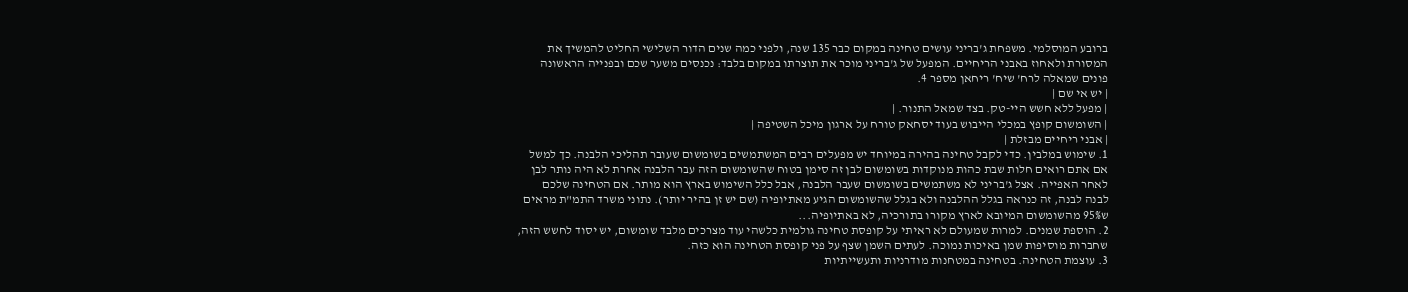ברובע המוסלמי. משפחת ג'בריני עושים טחינה במקום כבר 135 שנה, ולפני כמה שנים הדור השלישי החליט להמשיך את המסורת ולאחוז באבני הריחיים. המפעל של ג'בריני מוכר את תוצרתו במקום בלבד: נכנסים משער שכם ובפנייה הראשונה פונים שמאלה לרח' שיח' ריחאן מספר 4.
| יש אי שם |
| מפעל ללא חשש היי-טק. בצד שמאל התנור. |
| השומשום קופץ במכלי הייבוש בעוד יסחאק טורח על ארגון מיכל השטיפה |
| אבני ריחיים מבזלת |
1. שימוש במלבין. כדי לקבל טחינה בהירה במיוחד יש מפעלים רבים המשתמשים בשומשום שעובר תהליכי הלבנה. כך למשל אם אתם רואים חלות שבת כהות מנוקדות בשומשום לבן זה סימן בטוח שהשומשום הזה עבר הלבנה אחרת לא היה נותר לבן לאחר האפייה. אצל ג'בריני לא משתמשים בשומשום שעבר הלבנה, אבל כלל השימוש בארץ הוא מותר. אם הטחינה שלכם לבנה לבנה, זה כנראה בגלל ההלבנה ולא בגלל שהשומשום הגיע מאתיופיה (שם יש זן בהיר יותר). נתוני משרד התמ"ת מראים ש95% מהשומשום המיובא לארץ מקורו בתורכיה, לא באתיופיה...
2. הוספת שמנים. למרות שמעולם לא ראיתי על קופסת טחינה גולמית כלשהי עוד מצרכים מלבד שומשום, יש יסוד לחשש הזה, שחברות מוסיפות שמן באיכות נמוכה. לעתים השמן שצף על פני קופסת הטחינה הוא כזה.
3. עוצמת הטחינה. בטחינה במטחנות מודרניות ותעשייתיות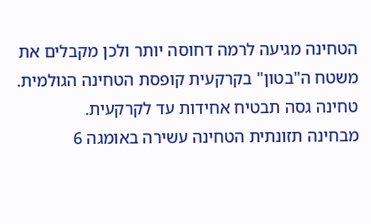הטחינה מגיעה לרמה דחוסה יותר ולכן מקבלים את משטח ה"בטון" בקרקעית קופסת הטחינה הגולמית. טחינה גסה תבטיח אחידות עד לקרקעית.
מבחינה תזונתית הטחינה עשירה באומגה 6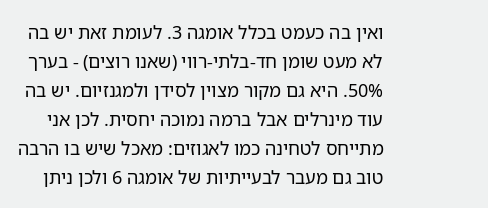ואין בה כעמט בכלל אומגה 3. לעומת זאת יש בה לא מעט שומן חד-בלתי-רווי (שאנו רוצים) - בערך 50%. היא גם מקור מצוין לסידן ולמגנזיום. יש בה עוד מינרלים אבל ברמה נמוכה יחסית. לכן אני מתייחס לטחינה כמו לאגוזים: מאכל שיש בו הרבה טוב גם מעבר לבעייתיות של אומגה 6 ולכן ניתן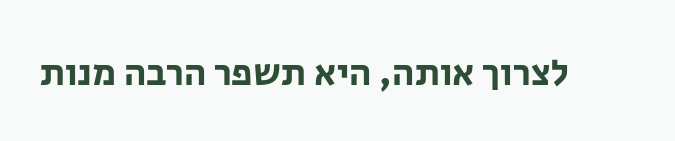לצרוך אותה, היא תשפר הרבה מנות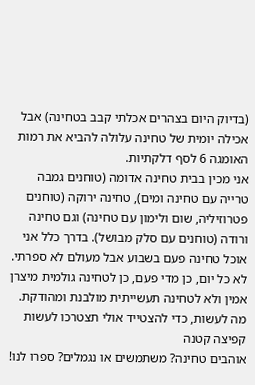(בדיוק היום בצהרים אכלתי קבב בטחינה) אבל אכילה יומית של טחינה עלולה להביא את רמות האומגה 6 לסף דלקתיות.
אני מכין בבית טחינה אדומה (טוחנים גמבה טרייה עם טחינה ומים), טחינה ירוקה (טוחנים פטרוזיליה, שום ולימון עם טחינה) וגם טחינה ורודה (טוחנים עם סלק מבושל). בדרך כלל אני אוכל טחינה פעם בשבוע אבל מעולם לא ספרתי. לא כל יום, כן מדי פעם, כן לטחינה גולמית מיצרן אמין ולא לטחינה תעשייתית מולבנת ומהודקת.
מה לעשות, כדי להצטייד אולי תצטרכו לעשות קפיצה קטנה
אוהבים טחינה? משתמשים או נגמלים? ספרו לנו!